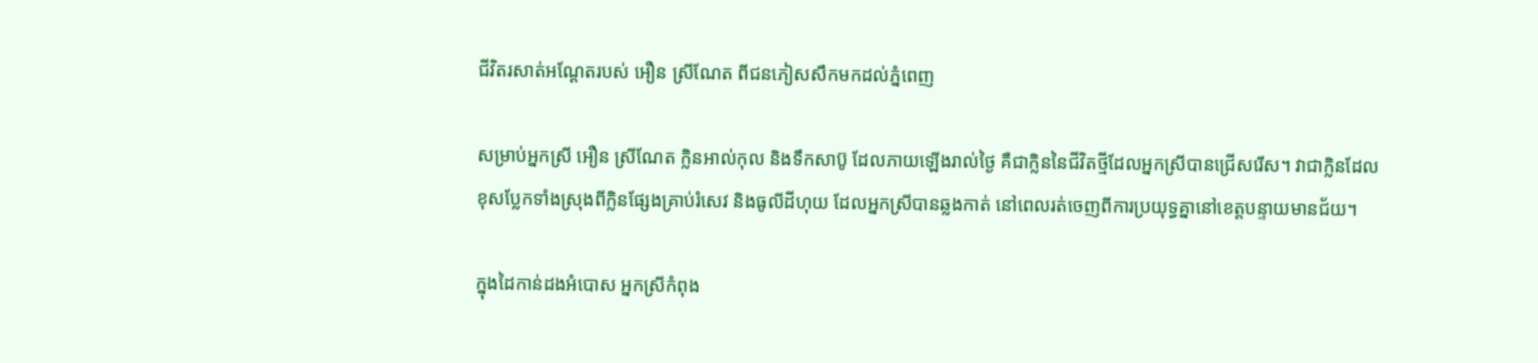ជីវិតរសាត់អណ្ដែតរបស់ អឿន ស្រីណែត ពីជនភៀសសឹកមកដល់ភ្នំពេញ

សម្រាប់អ្នកស្រី អឿន ស្រីណែត ក្លិនអាល់កុល និងទឹកសាប៊ូ ដែលភាយឡើងរាល់ថ្ងៃ គឺជាក្លិននៃជីវិតថ្មីដែលអ្នកស្រីបានជ្រើសរើស។ វាជាក្លិនដែលខុសប្លែកទាំងស្រុងពីក្លិនផ្សែងគ្រាប់រំសេវ និងធូលីដីហុយ ដែលអ្នកស្រីបានឆ្លងកាត់ នៅពេលរត់ចេញពីការប្រយុទ្ធគ្នានៅខេត្តបន្ទាយមានជ័យ។

ក្នុងដៃកាន់ដងអំបោស អ្នកស្រីកំពុង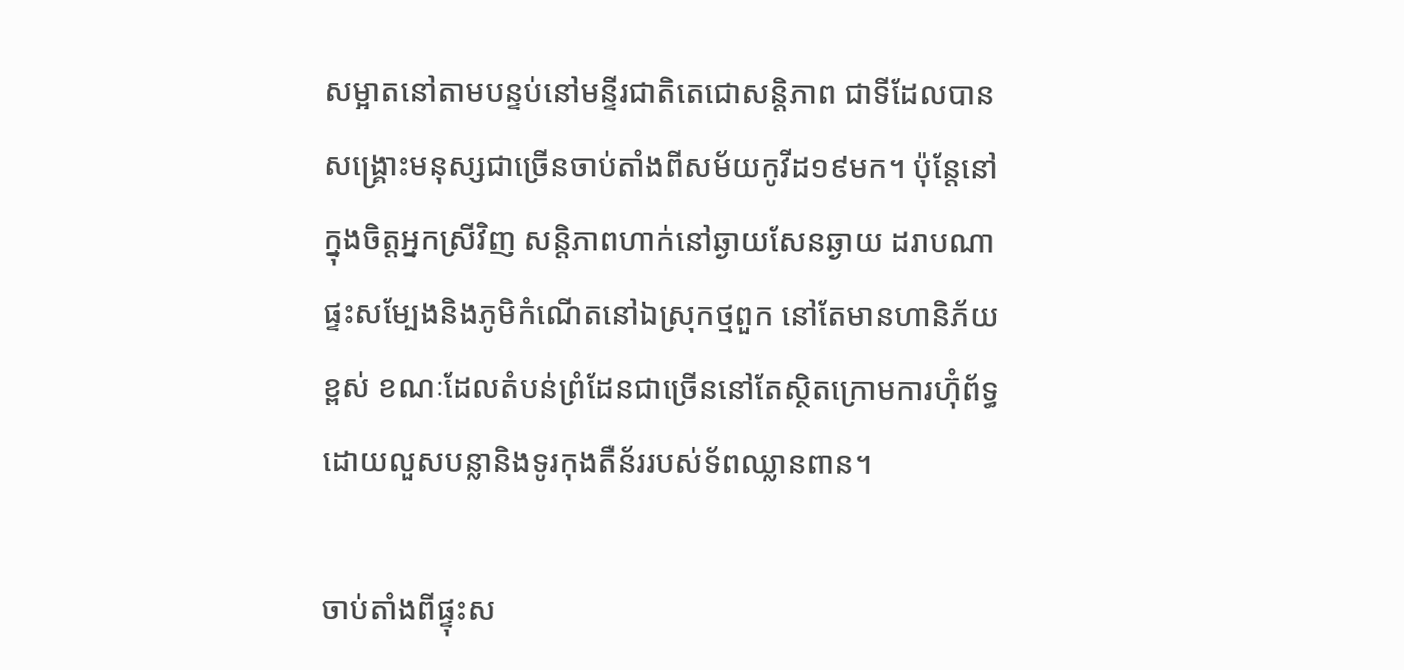សម្អាតនៅតាមបន្ទប់នៅមន្ទីរជាតិតេជោសន្តិភាព ជាទីដែលបានសង្គ្រោះមនុស្សជាច្រើនចាប់តាំងពីសម័យកូវីដ១៩មក។ ប៉ុន្តែនៅក្នុងចិត្តអ្នកស្រីវិញ សន្តិភាពហាក់នៅឆ្ងាយសែនឆ្ងាយ ដរាបណាផ្ទះសម្បែងនិងភូមិកំណើតនៅឯស្រុកថ្មពួក នៅតែមានហានិភ័យខ្ពស់ ខណៈដែលតំបន់ព្រំដែនជាច្រើននៅតែស្ថិតក្រោមការហ៊ុំព័ទ្ធដោយលួសបន្លានិងទូរកុងតឺន័ររបស់ទ័ពឈ្លានពាន។

ចាប់តាំងពីផ្ទុះស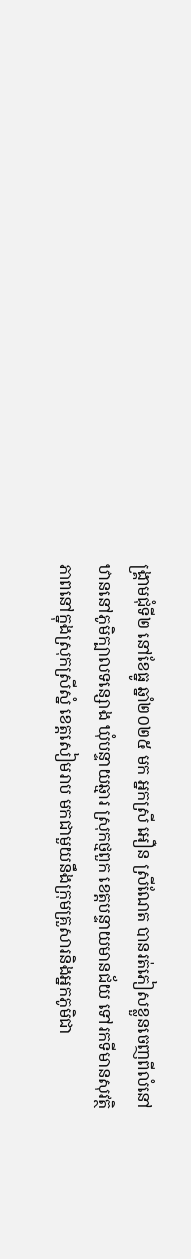ង្គ្រាមជុំទី២ នៅខែធ្នូ ឆ្នាំ២០២៥ មក អ្នកស្រី អឿន ស្រីណែត បានរត់ភៀសខ្លួនចេញពីលំនៅឋាននៅភូមិក្បាលទន្សោង ឃុំបន្ទាយឆ្មារ ស្រុកថ្មពួក ខេត្តបន្ទាយមានជ័យ ទៅរកទីមានសុវត្ថិភាពនៅក្នុងស្រុកស្រីស្នំ ខេត្តសៀមរាប មកជាមួយនឹងក្រុមគ្រួសារនិងអ្នកភូមិជា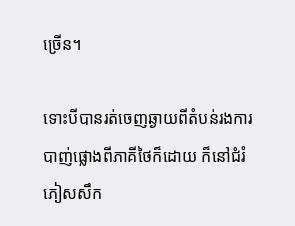ច្រើន។

ទោះបីបានរត់ចេញឆ្ងាយពីតំបន់រងការបាញ់ផ្លោងពីភាគីថៃក៏ដោយ ក៏នៅជំរំភៀសសឹក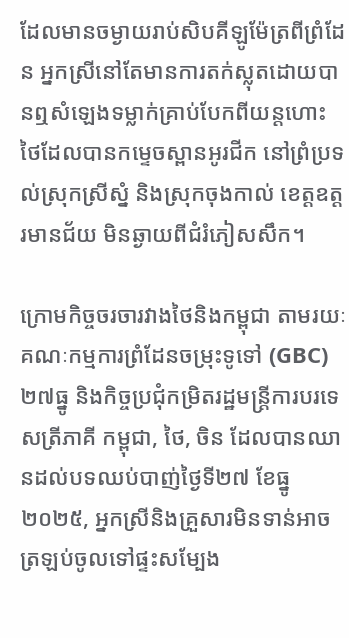ដែលមានចម្ងាយរាប់សិបគីឡូម៉ែត្រពីព្រំដែន អ្នកស្រីនៅតែមានការតក់ស្លុតដោយបានឮសំឡេងទម្លាក់គ្រាប់បែកពីយន្តហោះថៃដែលបានកម្ទេចស្ពានអូរជីក នៅព្រំប្រទល់ស្រុកស្រីស្នំ និងស្រុកចុងកាល់ ខេត្តឧត្តរមានជ័យ មិនឆ្ងាយពីជំរំភៀសសឹក។

ក្រោមកិច្ចចរចារវាងថៃនិងកម្ពុជា តាមរយៈគណៈកម្មការព្រំដែនចម្រុះទូទៅ (GBC) ២៧ធ្នូ និងកិច្ចប្រជុំកម្រិតរដ្ឋមន្ត្រីការបរទេសត្រីភាគី កម្ពុជា, ថៃ, ចិន ដែលបានឈានដល់បទឈប់បាញ់ថ្ងៃទី២៧ ខែធ្នូ ២០២៥, អ្នកស្រីនិងគ្រួសារមិនទាន់អាចត្រឡប់ចូលទៅផ្ទះសម្បែង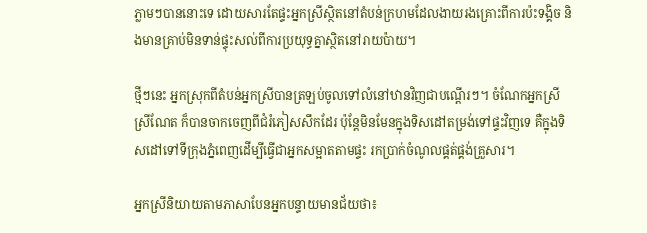ភ្លាមៗបាននោះទេ ដោយសារតែផ្ទះអ្នកស្រីស្ថិតនៅតំបន់ក្រហមដែលងាយរងគ្រោះពីការប៉ះទង្គិច និងមានគ្រាប់មិនទាន់ផ្ទុះសល់ពីការប្រយុទ្ធគ្នាស្ថិតនៅរាយប៉ាយ។

ថ្មីៗនេះ អ្នកស្រុកពីតំបន់អ្នកស្រីបានត្រឡប់ចូលទៅលំនៅឋានវិញជាបណ្ដើរៗ។ ចំណែកអ្នកស្រី ស្រីណែត ក៏បានចាកចេញពីជំរំភៀសសឹកដែរ ប៉ុន្តែមិនមែនក្នុងទិសដៅតម្រង់ទៅផ្ទះវិញទេ គឺក្នុងទិសដៅទៅទីក្រុងភ្នំពេញដើម្បីធ្វើជាអ្នកសម្អាតតាមផ្ទះ រកប្រាក់ចំណូលផ្គត់ផ្គង់គ្រួសារ។

អ្នកស្រីនិយាយតាមភាសាបែនអ្នកបន្ទាយមានជ័យថា៖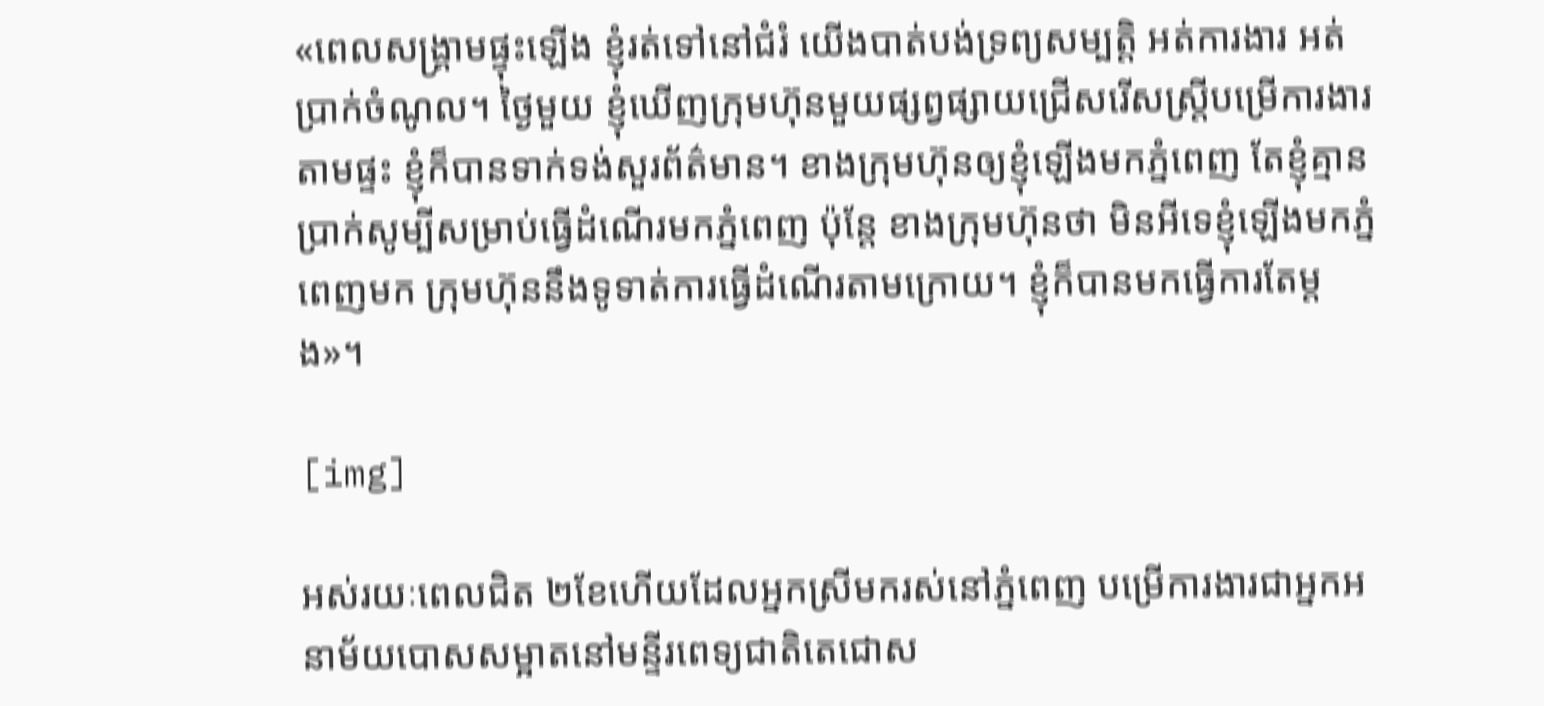«ពេលសង្គ្រាមផ្ទុះឡើង ខ្ញុំរត់ទៅនៅជំរំ យើងបាត់បង់ទ្រព្យសម្បត្តិ អត់ការងារ អត់ប្រាក់ចំណូល។ ថ្ងៃមួយ ខ្ញុំឃើញក្រុមហ៊ុនមួយផ្សព្វផ្សាយជ្រើសរើសស្ត្រីបម្រើការងារតាមផ្ទះ ខ្ញុំក៏បានទាក់ទង់សួរព័ត៌មាន។ ខាងក្រុមហ៊ុនឲ្យខ្ញុំឡើងមកភ្នំពេញ តែខ្ញុំគ្មានប្រាក់សូម្បីសម្រាប់ធ្វើដំណើរមកភ្នំពេញ ប៉ុន្តែ ខាងក្រុមហ៊ុនថា មិនអីទេខ្ញុំឡើងមកភ្នំពេញមក ក្រុមហ៊ុននឹងទូទាត់ការធ្វើដំណើរតាមក្រោយ។ ខ្ញុំក៏បានមកធ្វើការតែម្ដង»។

[img]

អស់រយៈពេលជិត ២ខែហើយដែលអ្នកស្រីមករស់នៅភ្នំពេញ បម្រើការងារជាអ្នកអនាម័យបោសសម្អាតនៅមន្ទីរពេទ្យជាតិតេជោស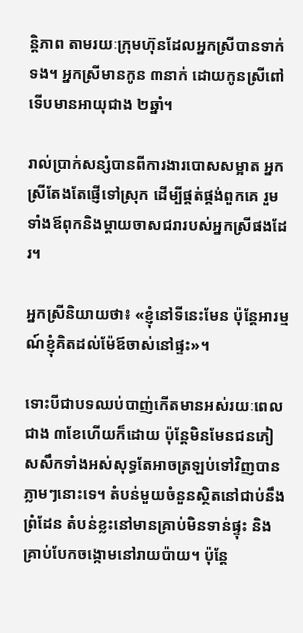ន្តិភាព តាមរយៈក្រុមហ៊ុនដែលអ្នកស្រីបានទាក់ទង។ អ្នកស្រីមានកូន ៣នាក់ ដោយកូនស្រីពៅទើបមានអាយុជាង ២ឆ្នាំ។

រាល់ប្រាក់សន្សំបានពីការងារបោសសម្អាត អ្នកស្រីតែងតែផ្ញើទៅស្រុក ដើម្បីផ្គត់ផ្គង់ពួកគេ រួមទាំងឪពុកនិងម្ដាយចាសជរារបស់អ្នកស្រីផងដែរ។

អ្នកស្រីនិយាយថា៖ «ខ្ញុំនៅទីនេះមែន ប៉ុន្តែអារម្មណ៍ខ្ញុំគិតដល់ម៉ែឪចាស់នៅផ្ទះ»។

ទោះបីជាបទឈប់បាញ់កើតមានអស់រយៈពេលជាង ៣ខែហើយក៏ដោយ ប៉ុន្តែមិនមែនជនភៀសសឹកទាំងអស់សុទ្ធតែអាចត្រឡប់ទៅវិញបានភ្លាមៗនោះទេ។ តំបន់មួយចំនួនស្ថិតនៅជាប់នឹងព្រំដែន តំបន់ខ្លះនៅមានគ្រាប់មិនទាន់ផ្ទុះ និងគ្រាប់បែកចង្កោមនៅរាយប៉ាយ។ ប៉ុន្តែ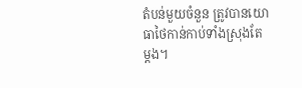តំបន់មួយចំនួន ត្រូវបានយោធាថៃកាន់កាប់ទាំងស្រុងតែម្ដង។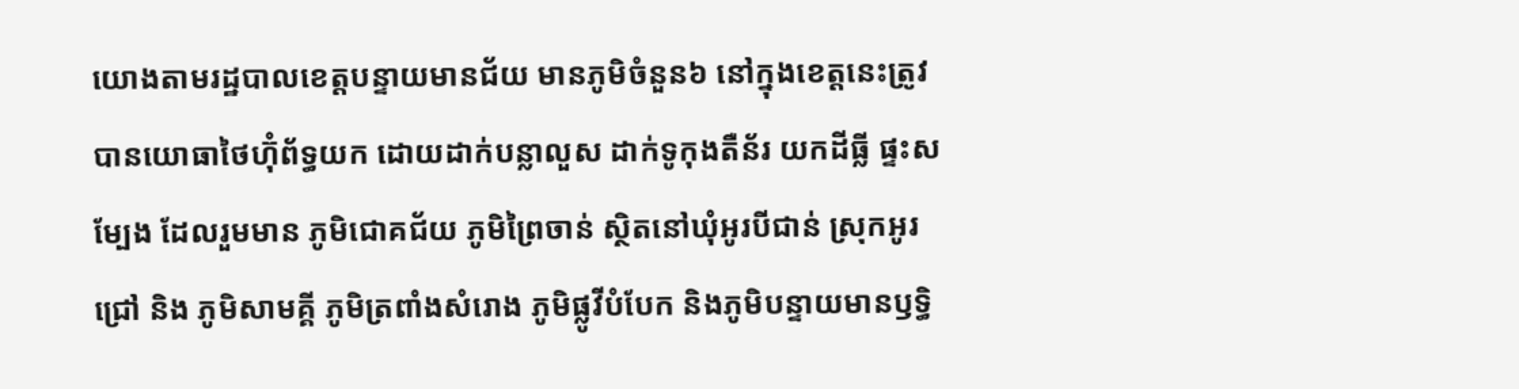យោងតាមរដ្ឋបាលខេត្តបន្ទាយមានជ័យ មានភូមិចំនួន៦ នៅក្នុងខេត្តនេះត្រូវបានយោធាថៃហ៊ុំព័ទ្ធយក ដោយដាក់បន្លាលួស ដាក់ទូកុងតឺន័រ យកដីធ្លី ផ្ទះសម្បែង ដែលរួមមាន ភូមិជោគជ័យ ភូមិព្រៃចាន់ ស្ថិតនៅឃុំអូរបីជាន់ ស្រុកអូរជ្រៅ និង ភូមិសាមគ្គី ភូមិត្រពាំងសំរោង ភូមិផ្លូវីបំបែក និងភូមិបន្ទាយមានឫទ្ធិ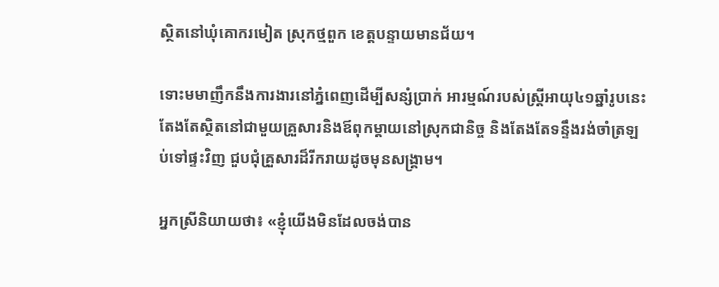ស្ថិតនៅឃុំគោករមៀត ស្រុកថ្មពួក ខេត្តបន្ទាយមានជ័យ។

ទោះមមាញឹកនឹងការងារនៅភ្នំពេញដើម្បីសន្សំប្រាក់ អារម្មណ៍របស់ស្ត្រីអាយុ៤១ឆ្នាំរូបនេះ តែងតែស្ថិតនៅជាមួយគ្រួសារនិងឪពុកម្ដាយនៅស្រុកជានិច្ច និងតែងតែទន្ទឹងរង់ចាំត្រឡប់ទៅផ្ទះវិញ ជួបជុំគ្រួសារដ៏រីករាយដូចមុនសង្គ្រាម។

អ្នកស្រីនិយាយថា៖ «ខ្ញុំយើងមិនដែលចង់បាន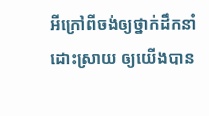អីក្រៅពីចង់ឲ្យថ្នាក់ដឹកនាំដោះស្រាយ ឲ្យយើងបាន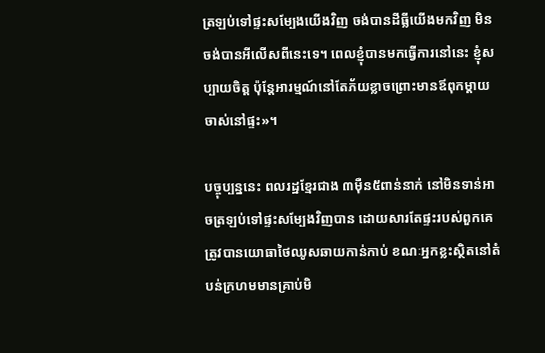ត្រឡប់ទៅផ្ទះសម្បែងយើងវិញ ចង់បានដីធ្លីយើងមកវិញ មិនចង់បានអីលើសពីនេះទេ។ ពេលខ្ញុំបានមកធ្វើការនៅនេះ ខ្ញុំសប្បាយចិត្ត ប៉ុន្តែអារម្មណ៍នៅតែភ័យខ្លាចព្រោះមានឪពុកម្ដាយចាស់នៅផ្ទះ»។

បច្ចុប្បន្ននេះ ពលរដ្ឋខ្មែរជាង ៣ម៉ឺន៥ពាន់នាក់ នៅមិនទាន់អាចត្រឡប់ទៅផ្ទះសម្បែងវិញបាន ដោយសារតែផ្ទះរបស់ពួកគេត្រូវបានយោធាថៃឈូសឆាយកាន់កាប់ ខណៈអ្នកខ្លះស្ថិតនៅតំបន់ក្រហមមានគ្រាប់មិ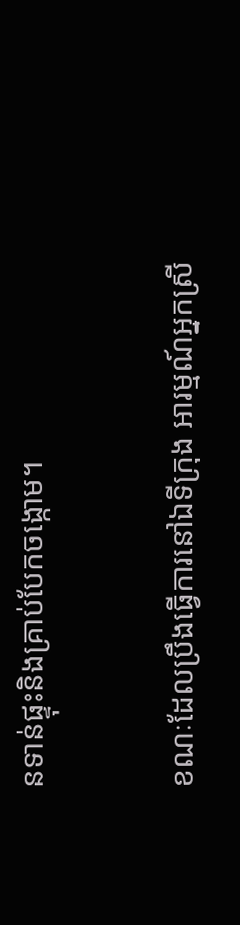នទាន់ផ្ទុះនិងគ្រាប់បែកចង្កោម។

ខណៈដែលប្រឹងធ្វើការនៅឯទីក្រុង អារម្មណ៍អ្នកស្រី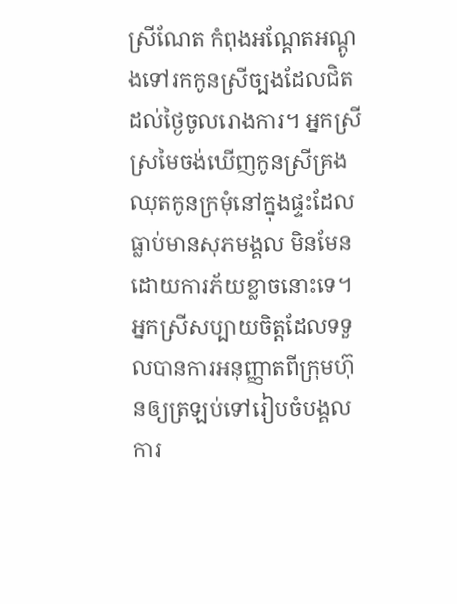ស្រីណែត កំពុងអណ្ដែតអណ្ដូងទៅរកកូនស្រីច្បងដែលជិតដល់ថ្ងៃចូលរោងការ។ អ្នកស្រីស្រមៃចង់ឃើញកូនស្រីគ្រងឈុតកូនក្រមុំនៅក្នុងផ្ទះដែលធ្លាប់មានសុភមង្គល មិនមែនដោយការភ័យខ្លាចនោះទេ។ អ្នកស្រីសប្បាយចិត្តដែលទទួលបានការអនុញ្ញាតពីក្រុមហ៊ុនឲ្យត្រឡប់ទៅរៀបចំបង្គលការ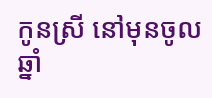កូនស្រី នៅមុនចូលឆ្នាំ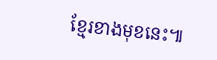ខ្មែរខាងមុខនេះ៕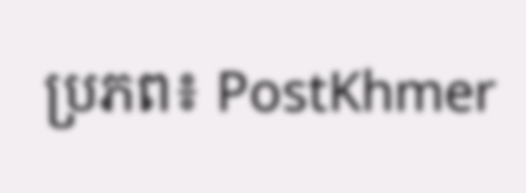ប្រភព៖ PostKhmer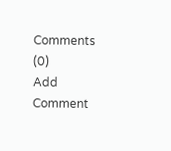Comments (0)
Add Comment